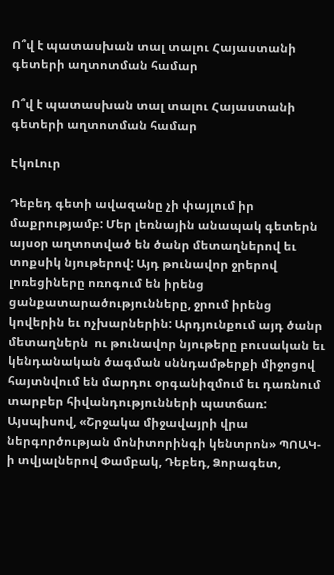Ո՞վ է պատասխան տալ տալու Հայաստանի գետերի աղտոտման համար

Ո՞վ է պատասխան տալ տալու Հայաստանի գետերի աղտոտման համար

ԷկոԼուր

Դեբեդ գետի ավազանը չի փայլում իր մաքրությամբ: Մեր լեռնային անապակ գետերն այսօր աղտոտված են ծանր մետաղներով եւ տոքսիկ նյութերով: Այդ թունավոր ջրերով լոռեցիները ոռոգում են իրենց ցանքատարածությունները, ջրում իրենց կովերին եւ ոչխարներին: Արդյունքում այդ ծանր մետաղներն  ու թունավոր նյութերը բուսական եւ կենդանական ծագման սննդամթերքի միջոցով հայտնվում են մարդու օրգանիզմում եւ դառնում տարբեր հիվանդությունների պատճառ: Այսպիսով, «Շրջակա միջավայրի վրա ներգործության մոնիտորինգի կենտրոն» ՊՈԱԿ-ի տվյալներով Փամբակ, Դեբեդ, Ձորագետ,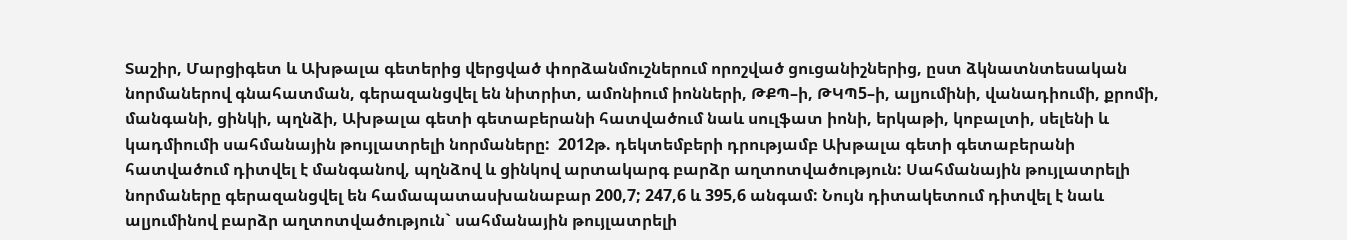Տաշիր, Մարցիգետ և Ախթալա գետերից վերցված փորձանմուշներում որոշված ցուցանիշներից, ըստ ձկնատնտեսական նորմաներով գնահատման, գերազանցվել են նիտրիտ, ամոնիում իոնների, ԹՔՊ–ի, ԹԿՊ5–ի, ալյումինի, վանադիումի, քրոմի, մանգանի, ցինկի, պղնձի, Ախթալա գետի գետաբերանի հատվածում նաև սուլֆատ իոնի, երկաթի, կոբալտի, սելենի և կադմիումի սահմանային թույլատրելի նորմաները:  2012թ. դեկտեմբերի դրությամբ Ախթալա գետի գետաբերանի հատվածում դիտվել է մանգանով, պղնձով և ցինկով արտակարգ բարձր աղտոտվածություն: Սահմանային թույլատրելի նորմաները գերազանցվել են համապատասխանաբար 200,7; 247,6 և 395,6 անգամ: Նույն դիտակետում դիտվել է նաև ալյումինով բարձր աղտոտվածություն` սահմանային թույլատրելի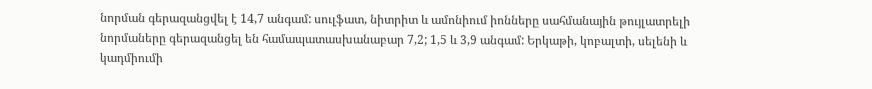նորման գերազանցվել է 14,7 անգամ: սուլֆատ, նիտրիտ և ամոնիում իոնները սահմանային թույլատրելի նորմաները գերազանցել են համապատասխանաբար 7,2; 1,5 և 3,9 անգամ: Երկաթի, կոբալտի, սելենի և կադմիումի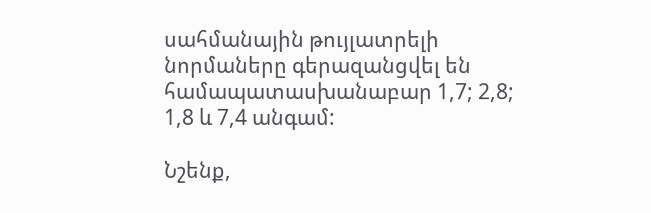սահմանային թույլատրելի նորմաները գերազանցվել են համապատասխանաբար 1,7; 2,8; 1,8 և 7,4 անգամ:

Նշենք,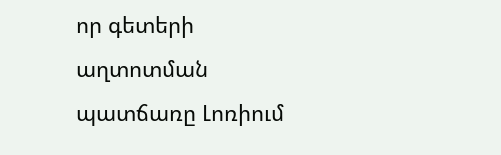որ գետերի աղտոտման պատճառը Լոռիում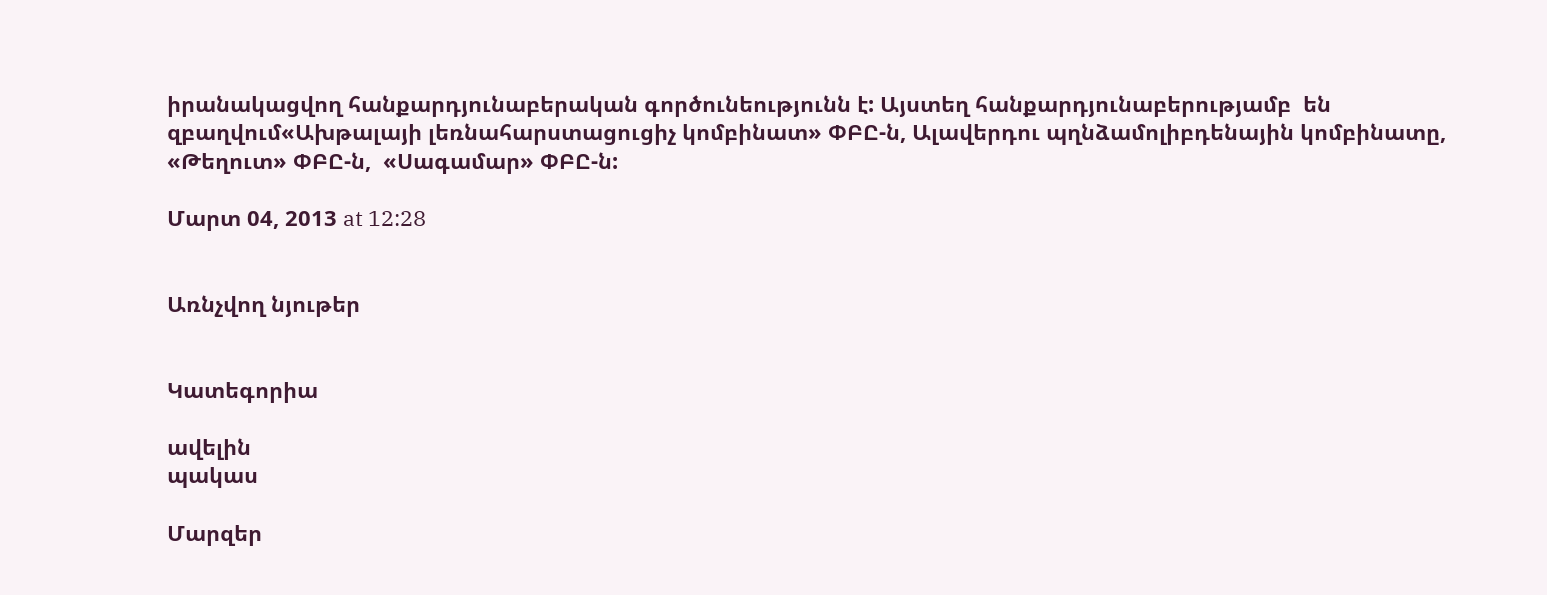իրանակացվող հանքարդյունաբերական գործունեությունն է: Այստեղ հանքարդյունաբերությամբ  են զբաղվում«Ախթալայի լեռնահարստացուցիչ կոմբինատ» ՓԲԸ-ն, Ալավերդու պղնձամոլիբդենային կոմբինատը, «Թեղուտ» ՓԲԸ-ն,  «Սագամար» ՓԲԸ-ն:

Մարտ 04, 2013 at 12:28


Առնչվող նյութեր


Կատեգորիա

ավելին
պակաս

Մարզեր